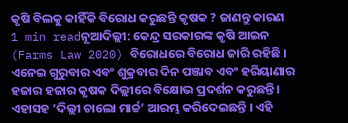କୃଷି ବିଲକୁ କାହିଁକି ବିରୋଧ କରୁଛନ୍ତି କୃଷକ ? ଜାଣନ୍ତୁ କାରଣ
1 min readନୂଆଦିଲ୍ଲୀ: କେନ୍ଦ୍ର ସରକାରଙ୍କ କୃଷି ଆଇନ (Farms Law 2020) ବିରୋଧରେ ବିରୋଧ ଜାରି ରହିଛି । ଏନେଇ ଗୁରୁବାର ଏବଂ ଶୁକ୍ରବାର ଦିନ ପଞ୍ଜାବ ଏବଂ ହରିୟାଣାର ହଜାର ହଜାର କୃଷକ ଦିଲ୍ଲୀରେ ବିକ୍ଷୋଭ ପ୍ରଦର୍ଶନ କରୁଛନ୍ତି । ଏହାସହ ‘ଦିଲ୍ଲୀ ଚାଲୋ ମାର୍ଚ୍ଚ’ ଆରମ୍ଭ କରିଦେଇଛନ୍ତି । ଏହି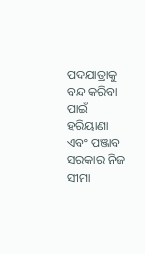ପଦଯାତ୍ରାକୁ ବନ୍ଦ କରିବା ପାଇଁ ହରିୟାଣା ଏବଂ ପଞ୍ଜାବ ସରକାର ନିଜ ସୀମା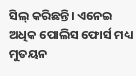ସିଲ୍ କରିଛନ୍ତି। ଏନେଇ ଅଧିକ ପୋଲିସ ଫୋର୍ସ ମଧ୍ୟ ମୁତୟନ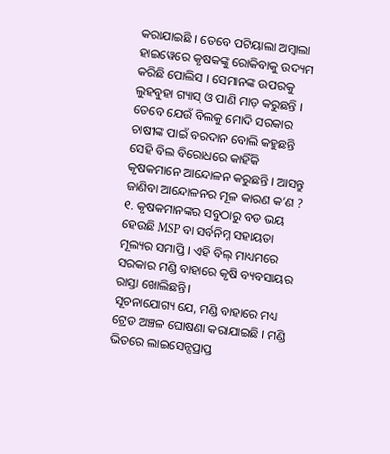କରାଯାଇଛି । ତେବେ ପଟିୟାଲା ଅମ୍ବାଲା ହାଇୱେରେ କୃଷକଙ୍କୁ ରୋକିବାକୁ ଉଦ୍ୟମ କରିଛି ପୋଲିସ । ସେମାନଙ୍କ ଉପରକୁ ଲୁହବୁହା ଗ୍ୟାସ୍ ଓ ପାଣି ମାଡ଼ କରୁଛନ୍ତି ।
ତେବେ ଯେଉଁ ବିଲକୁ ମୋଦି ସରକାର ଚାଷୀଙ୍କ ପାଇଁ ବରଦାନ ବୋଲି କହୁଛନ୍ତି ସେହି ବିଲ ବିରୋଧରେ କାହିଁକି କୃଷକମାନେ ଆନ୍ଦୋଳନ କରୁଛନ୍ତି । ଆସନ୍ତୁ ଜାଣିବା ଆନ୍ଦୋଳନର ମୂଳ କାରଣ କ’ଣ ?
୧. କୃଷକମାନଙ୍କର ସବୁଠାରୁ ବଡ ଭୟ ହେଉଛି MSP ବା ସର୍ବନିମ୍ନ ସହାୟତା ମୂଲ୍ୟର ସମାପ୍ତି । ଏହି ବିଲ୍ ମାଧ୍ୟମରେ ସରକାର ମଣ୍ଡି ବାହାରେ କୃଷି ବ୍ୟବସାୟର ରାସ୍ତା ଖୋଲିଛନ୍ତି।
ସୂଚନାଯୋଗ୍ୟ ଯେ, ମଣ୍ଡି ବାହାରେ ମଧ୍ୟ ଟ୍ରେଡ ଅଞ୍ଚଳ ଘୋଷଣା କରାଯାଇଛି । ମଣ୍ଡି ଭିତରେ ଲାଇସେନ୍ସପ୍ରାପ୍ତ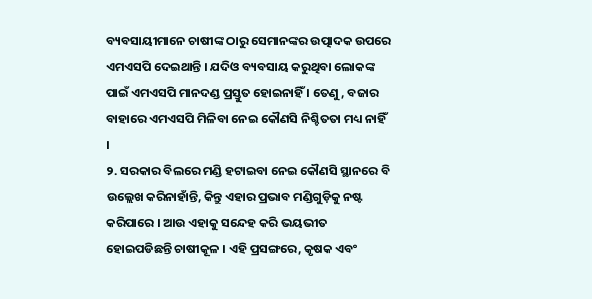ବ୍ୟବସାୟୀମାନେ ଚାଷୀଙ୍କ ଠାରୁ ସେମାନଙ୍କର ଉତ୍ପାଦକ ଉପରେ ଏମଏସପି ଦେଇଥାନ୍ତି । ଯଦିଓ ବ୍ୟବସାୟ କରୁଥିବା ଲୋକଙ୍କ ପାଇଁ ଏମଏସପି ମାନଦଣ୍ଡ ପ୍ରସ୍ତୁତ ହୋଇନାହିଁ । ତେଣୁ, ବଜାର ବାହାରେ ଏମଏସପି ମିଳିବା ନେଇ କୌଣସି ନିଶ୍ଚିତତା ମଧ୍ୟ ନାହିଁ ।
୨. ସରକାର ବିଲରେ ମଣ୍ଡି ହଟାଇବା ନେଇ କୌଣସି ସ୍ଥାନରେ ବି ଉଲ୍ଲେଖ କରିନାହାଁନ୍ତି, କିନ୍ତୁ ଏହାର ପ୍ରଭାବ ମଣ୍ଡିଗୁଡ଼ିକୁ ନଷ୍ଟ କରିପାରେ । ଆଉ ଏହାକୁ ସନ୍ଦେହ କରି ଭୟଭୀତ ହୋଇପଡିଛନ୍ତି ଚାଷୀକୂଳ । ଏହି ପ୍ରସଙ୍ଗରେ, କୃଷକ ଏବଂ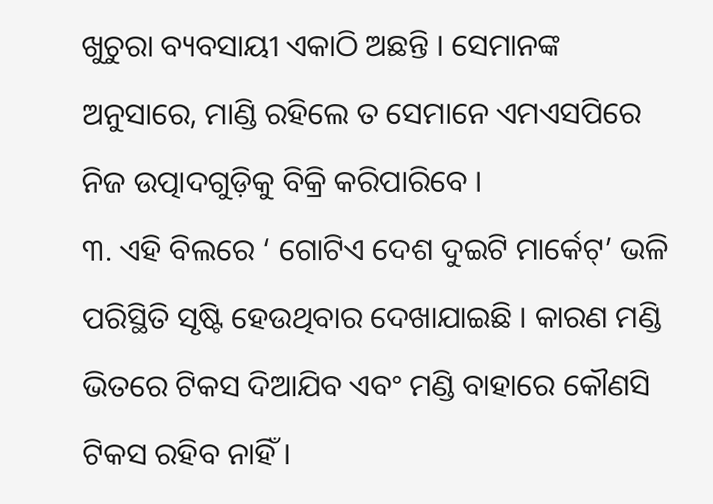ଖୁଚୁରା ବ୍ୟବସାୟୀ ଏକାଠି ଅଛନ୍ତି । ସେମାନଙ୍କ ଅନୁସାରେ, ମାଣ୍ଡି ରହିଲେ ତ ସେମାନେ ଏମଏସପିରେ ନିଜ ଉତ୍ପାଦଗୁଡ଼ିକୁ ବିକ୍ରି କରିପାରିବେ ।
୩. ଏହି ବିଲରେ ‘ ଗୋଟିଏ ଦେଶ ଦୁଇଟି ମାର୍କେଟ୍’ ଭଳି ପରିସ୍ଥିତି ସୃଷ୍ଟି ହେଉଥିବାର ଦେଖାଯାଇଛି । କାରଣ ମଣ୍ଡି ଭିତରେ ଟିକସ ଦିଆଯିବ ଏବଂ ମଣ୍ଡି ବାହାରେ କୌଣସି ଟିକସ ରହିବ ନାହିଁ ।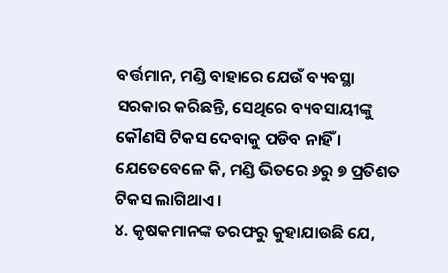ବର୍ତ୍ତମାନ, ମଣ୍ଡି ବାହାରେ ଯେଉଁ ବ୍ୟବସ୍ଥା ସରକାର କରିଛନ୍ତି, ସେଥିରେ ବ୍ୟବସାୟୀଙ୍କୁ କୌଣସି ଟିକସ ଦେବାକୁ ପଡିବ ନାହିଁ । ଯେତେବେଳେ କି, ମଣ୍ଡି ଭିତରେ ୬ରୁ ୭ ପ୍ରତିଶତ ଟିକସ ଲାଗିଥାଏ ।
୪. କୃଷକମାନଙ୍କ ତରଫରୁ କୁହାଯାଉଛି ଯେ,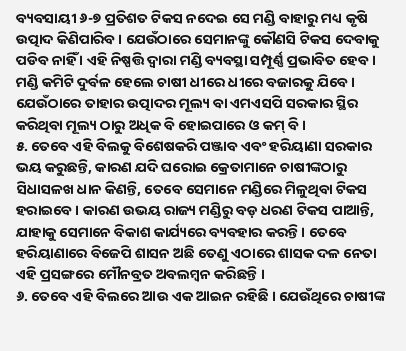ବ୍ୟବସାୟୀ ୬-୭ ପ୍ରତିଶତ ଟିକସ ନଦେଇ ସେ ମଣ୍ଡି ବାହାରୁ ମଧ୍ୟ କୃଷି ଉତ୍ପାଦ କିଣିପାରିବ । ଯେଉଁଠାରେ ସେମାନଙ୍କୁ କୌଣସି ଟିକସ ଦେବାକୁ ପଡିବ ନାହିଁ । ଏହି ନିଷ୍ପତ୍ତି ଦ୍ୱାରା ମଣ୍ଡି ବ୍ୟବସ୍ଥା ସମ୍ପୂର୍ଣ୍ଣ ପ୍ରଭାବିତ ହେବ । ମଣ୍ଡି କମିଟି ଦୁର୍ବଳ ହେଲେ ଚାଷୀ ଧୀରେ ଧୀରେ ବଜାରକୁ ଯିବେ । ଯେଉଁଠାରେ ତାହାର ଉତ୍ପାଦର ମୂଲ୍ୟ ବା ଏମଏସପି ସରକାର ସ୍ଥିର କରିଥିବା ମୂଲ୍ୟ ଠାରୁ ଅଧିକ ବି ହୋଇପାରେ ଓ କମ୍ ବି ।
୫. ତେବେ ଏହି ବିଲକୁ ବିଶେଷକରି ପଞ୍ଜାବ ଏବଂ ହରିୟାଣା ସରକାର ଭୟ କରୁଛନ୍ତି, କାରଣ ଯଦି ଘରୋଇ କ୍ରେତାମାନେ ଚାଷୀଙ୍କଠାରୁ ସିଧାସଳଖ ଧାନ କିଣନ୍ତି, ତେବେ ସେମାନେ ମଣ୍ଡିରେ ମିଳୁଥିବା ଟିକସ ହରାଇବେ । କାରଣ ଉଭୟ ରାଜ୍ୟ ମଣ୍ଡିରୁ ବଡ଼ ଧରଣ ଟିକସ ପାଆନ୍ତି, ଯାହାକୁ ସେମାନେ ବିକାଶ କାର୍ଯ୍ୟରେ ବ୍ୟବହାର କରନ୍ତି । ତେବେ ହରିୟାଣାରେ ବିଜେପି ଶାସନ ଅଛି ତେଣୁ ଏଠାରେ ଶାସକ ଦଳ ନେତା ଏହି ପ୍ରସଙ୍ଗରେ ମୌନବ୍ରତ ଅବଲମ୍ବନ କରିଛନ୍ତି ।
୬. ତେବେ ଏହି ବିଲରେ ଆଉ ଏକ ଆଇନ ରହିଛି । ଯେଉଁଥିରେ ଚାଷୀଙ୍କ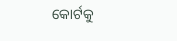କୋର୍ଟକୁ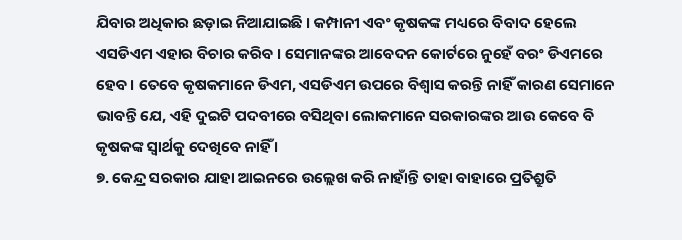ଯିବାର ଅଧିକାର ଛଡ଼ାଇ ନିଆଯାଇଛି । କମ୍ପାନୀ ଏବଂ କୃଷକଙ୍କ ମଧ୍ୟରେ ବିବାଦ ହେଲେ ଏସଡିଏମ ଏହାର ବିଚାର କରିବ । ସେମାନଙ୍କର ଆବେଦନ କୋର୍ଟରେ ନୁହେଁ ବରଂ ଡିଏମରେ ହେବ। ତେବେ କୃଷକମାନେ ଡିଏମ, ଏସଡିଏମ ଉପରେ ବିଶ୍ୱାସ କରନ୍ତି ନାହିଁ କାରଣ ସେମାନେ ଭାବନ୍ତି ଯେ, ଏହି ଦୁଇଟି ପଦବୀରେ ବସିଥିବା ଲୋକମାନେ ସରକାରଙ୍କର ଆଉ କେବେ ବି କୃଷକଙ୍କ ସ୍ୱାର୍ଥକୁ ଦେଖିବେ ନାହିଁ ।
୭. କେନ୍ଦ୍ର ସରକାର ଯାହା ଆଇନରେ ଉଲ୍ଲେଖ କରି ନାହାଁନ୍ତି ତାହା ବାହାରେ ପ୍ରତିଶ୍ରୁତି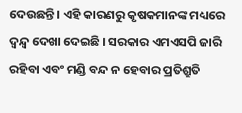ଦେଉଛନ୍ତି । ଏହି କାରଣରୁ କୃଷକମାନଙ୍କ ମଧ୍ୟରେ ଦ୍ୱନ୍ଦ୍ୱ ଦେଖା ଦେଇଛି । ସରକାର ଏମଏସପି ଜାରି ରହିବା ଏବଂ ମଣ୍ଡି ବନ୍ଦ ନ ହେବାର ପ୍ରତିଶ୍ରୁତି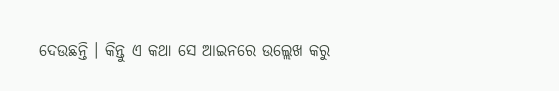ଦେଉଛନ୍ତି । କିନ୍ତୁ ଏ କଥା ସେ ଆଇନରେ ଉଲ୍ଲେଖ କରୁ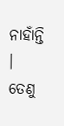ନାହାଁନ୍ତି । ତେଣୁ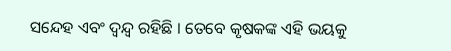ସନ୍ଦେହ ଏବଂ ଦ୍ୱନ୍ଦ୍ୱ ରହିଛି । ତେବେ କୃଷକଙ୍କ ଏହି ଭୟକୁ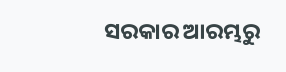ସରକାର ଆରମ୍ଭରୁ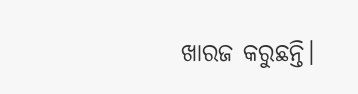ଖାରଜ କରୁଛନ୍ତି।